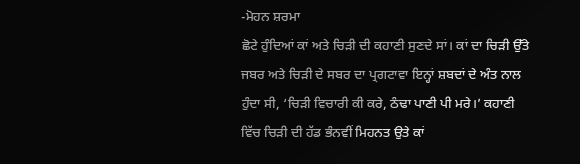-ਮੋਹਨ ਸ਼ਰਮਾ
ਛੋਟੇ ਹੁੰਦਿਆਂ ਕਾਂ ਅਤੇ ਚਿੜੀ ਦੀ ਕਹਾਣੀ ਸੁਣਦੇ ਸਾਂ। ਕਾਂ ਦਾ ਚਿੜੀ ਉੱਤੇ ਜਬਰ ਅਤੇ ਚਿੜੀ ਦੇ ਸਬਰ ਦਾ ਪ੍ਰਗਟਾਵਾ ਇਨ੍ਹਾਂ ਸ਼ਬਦਾਂ ਦੇ ਅੰਤ ਨਾਲ ਹੁੰਦਾ ਸੀ, ‘ਚਿੜੀ ਵਿਚਾਰੀ ਕੀ ਕਰੇ, ਠੰਢਾ ਪਾਣੀ ਪੀ ਮਰੇ।’ ਕਹਾਣੀ ਵਿੱਚ ਚਿੜੀ ਦੀ ਹੱਡ ਭੰਨਵੀਂ ਮਿਹਨਤ ਉਤੇ ਕਾਂ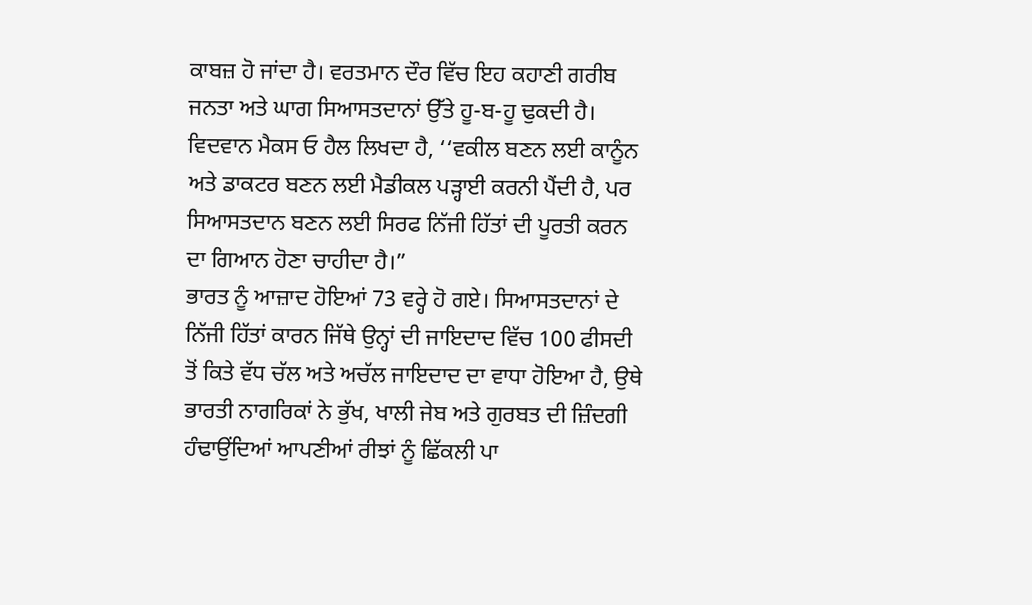ਕਾਬਜ਼ ਹੋ ਜਾਂਦਾ ਹੈ। ਵਰਤਮਾਨ ਦੌਰ ਵਿੱਚ ਇਹ ਕਹਾਣੀ ਗਰੀਬ ਜਨਤਾ ਅਤੇ ਘਾਗ ਸਿਆਸਤਦਾਨਾਂ ਉੱਤੇ ਹੂ-ਬ-ਹੂ ਢੁਕਦੀ ਹੈ। ਵਿਦਵਾਨ ਮੈਕਸ ਓ ਹੈਲ ਲਿਖਦਾ ਹੈ, ‘‘ਵਕੀਲ ਬਣਨ ਲਈ ਕਾਨੂੰਨ ਅਤੇ ਡਾਕਟਰ ਬਣਨ ਲਈ ਮੈਡੀਕਲ ਪੜ੍ਹਾਈ ਕਰਨੀ ਪੈਂਦੀ ਹੈ, ਪਰ ਸਿਆਸਤਦਾਨ ਬਣਨ ਲਈ ਸਿਰਫ ਨਿੱਜੀ ਹਿੱਤਾਂ ਦੀ ਪੂਰਤੀ ਕਰਨ ਦਾ ਗਿਆਨ ਹੋਣਾ ਚਾਹੀਦਾ ਹੈ।”
ਭਾਰਤ ਨੂੰ ਆਜ਼ਾਦ ਹੋਇਆਂ 73 ਵਰ੍ਹੇ ਹੋ ਗਏ। ਸਿਆਸਤਦਾਨਾਂ ਦੇ ਨਿੱਜੀ ਹਿੱਤਾਂ ਕਾਰਨ ਜਿੱਥੇ ਉਨ੍ਹਾਂ ਦੀ ਜਾਇਦਾਦ ਵਿੱਚ 100 ਫੀਸਦੀ ਤੋਂ ਕਿਤੇ ਵੱਧ ਚੱਲ ਅਤੇ ਅਚੱਲ ਜਾਇਦਾਦ ਦਾ ਵਾਧਾ ਹੋਇਆ ਹੈ, ਉਥੇ ਭਾਰਤੀ ਨਾਗਰਿਕਾਂ ਨੇ ਭੁੱਖ, ਖਾਲੀ ਜੇਬ ਅਤੇ ਗੁਰਬਤ ਦੀ ਜ਼ਿੰਦਗੀ ਹੰਢਾਉਂਦਿਆਂ ਆਪਣੀਆਂ ਰੀਝਾਂ ਨੂੰ ਛਿੱਕਲੀ ਪਾ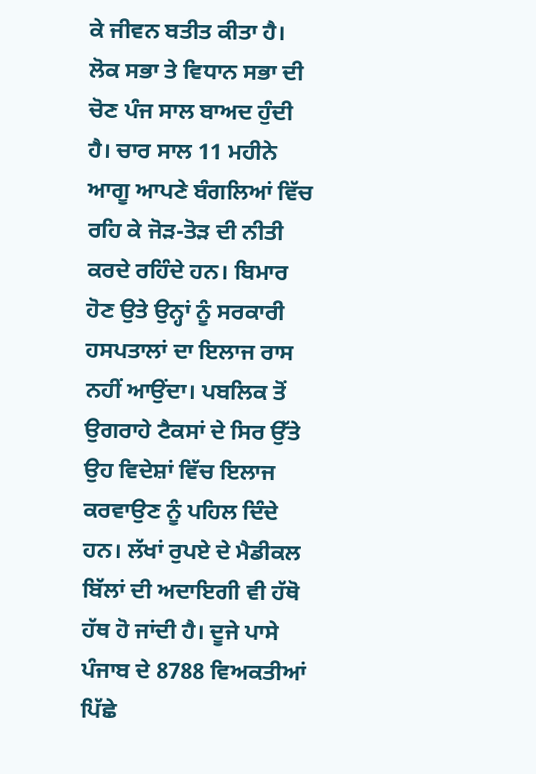ਕੇ ਜੀਵਨ ਬਤੀਤ ਕੀਤਾ ਹੈ। ਲੋਕ ਸਭਾ ਤੇ ਵਿਧਾਨ ਸਭਾ ਦੀ ਚੋਣ ਪੰਜ ਸਾਲ ਬਾਅਦ ਹੁੰਦੀ ਹੈ। ਚਾਰ ਸਾਲ 11 ਮਹੀਨੇ ਆਗੂ ਆਪਣੇ ਬੰਗਲਿਆਂ ਵਿੱਚ ਰਹਿ ਕੇ ਜੋੜ-ਤੋੜ ਦੀ ਨੀਤੀ ਕਰਦੇ ਰਹਿੰਦੇ ਹਨ। ਬਿਮਾਰ ਹੋਣ ਉਤੇ ਉਨ੍ਹਾਂ ਨੂੰ ਸਰਕਾਰੀ ਹਸਪਤਾਲਾਂ ਦਾ ਇਲਾਜ ਰਾਸ ਨਹੀਂ ਆਉਂਦਾ। ਪਬਲਿਕ ਤੋਂ ਉਗਰਾਹੇ ਟੈਕਸਾਂ ਦੇ ਸਿਰ ਉੱਤੇ ਉਹ ਵਿਦੇਸ਼ਾਂ ਵਿੱਚ ਇਲਾਜ ਕਰਵਾਉਣ ਨੂੰ ਪਹਿਲ ਦਿੰਦੇ ਹਨ। ਲੱਖਾਂ ਰੁਪਏ ਦੇ ਮੈਡੀਕਲ ਬਿੱਲਾਂ ਦੀ ਅਦਾਇਗੀ ਵੀ ਹੱਥੋ ਹੱਥ ਹੋ ਜਾਂਦੀ ਹੈ। ਦੂਜੇ ਪਾਸੇ ਪੰਜਾਬ ਦੇ 8788 ਵਿਅਕਤੀਆਂ ਪਿੱਛੇ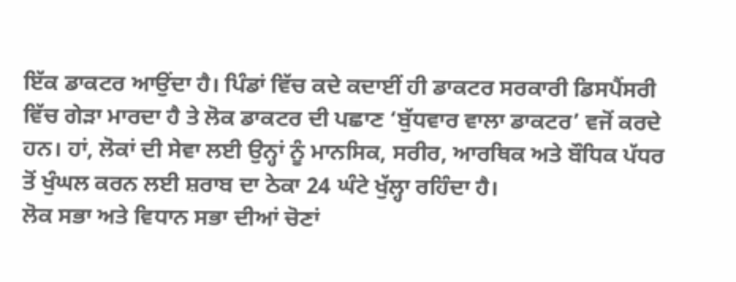ਇੱਕ ਡਾਕਟਰ ਆਉਂਦਾ ਹੈ। ਪਿੰਡਾਂ ਵਿੱਚ ਕਦੇ ਕਦਾਈਂ ਹੀ ਡਾਕਟਰ ਸਰਕਾਰੀ ਡਿਸਪੈਂਸਰੀ ਵਿੱਚ ਗੇੜਾ ਮਾਰਦਾ ਹੈ ਤੇ ਲੋਕ ਡਾਕਟਰ ਦੀ ਪਛਾਣ ‘ਬੁੱਧਵਾਰ ਵਾਲਾ ਡਾਕਟਰ’ ਵਜੋਂ ਕਰਦੇ ਹਨ। ਹਾਂ, ਲੋਕਾਂ ਦੀ ਸੇਵਾ ਲਈ ਉਨ੍ਹਾਂ ਨੂੰ ਮਾਨਸਿਕ, ਸਰੀਰ, ਆਰਥਿਕ ਅਤੇ ਬੌਧਿਕ ਪੱਧਰ ਤੋਂ ਖੁੰਘਲ ਕਰਨ ਲਈ ਸ਼ਰਾਬ ਦਾ ਠੇਕਾ 24 ਘੰਟੇ ਖੁੱਲ੍ਹਾ ਰਹਿੰਦਾ ਹੈ।
ਲੋਕ ਸਭਾ ਅਤੇ ਵਿਧਾਨ ਸਭਾ ਦੀਆਂ ਚੋਣਾਂ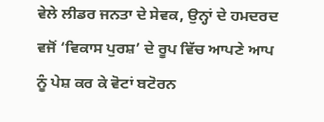ਵੇਲੇ ਲੀਡਰ ਜਨਤਾ ਦੇ ਸੇਵਕ, ਉਨ੍ਹਾਂ ਦੇ ਹਮਦਰਦ ਵਜੋਂ ‘ਵਿਕਾਸ ਪੁਰਸ਼’ ਦੇ ਰੂਪ ਵਿੱਚ ਆਪਣੇ ਆਪ ਨੂੰ ਪੇਸ਼ ਕਰ ਕੇ ਵੋਟਾਂ ਬਟੋਰਨ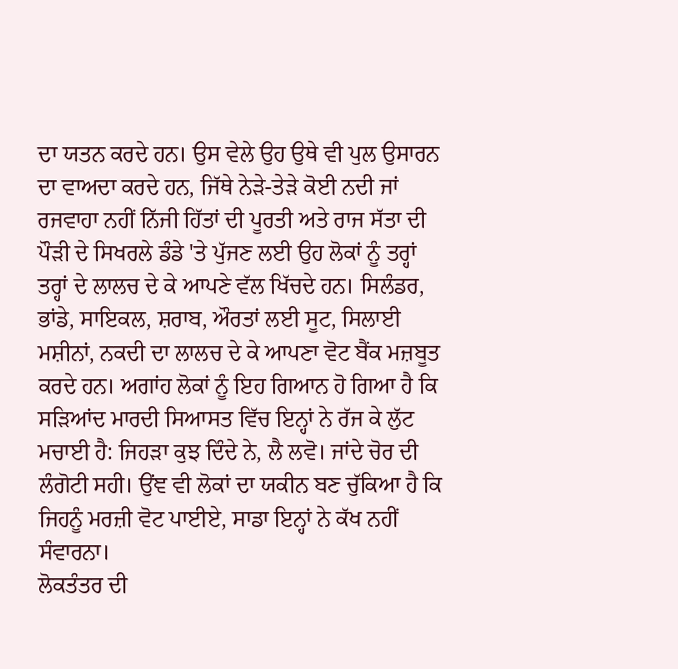ਦਾ ਯਤਨ ਕਰਦੇ ਹਨ। ਉਸ ਵੇਲੇ ਉਹ ਉਥੇ ਵੀ ਪੁਲ ਉਸਾਰਨ ਦਾ ਵਾਅਦਾ ਕਰਦੇ ਹਨ, ਜਿੱਥੇ ਨੇੜੇ-ਤੇੜੇ ਕੋਈ ਨਦੀ ਜਾਂ ਰਜਵਾਹਾ ਨਹੀਂ ਨਿੱਜੀ ਹਿੱਤਾਂ ਦੀ ਪੂਰਤੀ ਅਤੇ ਰਾਜ ਸੱਤਾ ਦੀ ਪੌੜੀ ਦੇ ਸਿਖਰਲੇ ਡੰਡੇ 'ਤੇ ਪੁੱਜਣ ਲਈ ਉਹ ਲੋਕਾਂ ਨੂੰ ਤਰ੍ਹਾਂ ਤਰ੍ਹਾਂ ਦੇ ਲਾਲਚ ਦੇ ਕੇ ਆਪਣੇ ਵੱਲ ਖਿੱਚਦੇ ਹਨ। ਸਿਲੰਡਰ, ਭਾਂਡੇ, ਸਾਇਕਲ, ਸ਼ਰਾਬ, ਔਰਤਾਂ ਲਈ ਸੂਟ, ਸਿਲਾਈ ਮਸ਼ੀਨਾਂ, ਨਕਦੀ ਦਾ ਲਾਲਚ ਦੇ ਕੇ ਆਪਣਾ ਵੋਟ ਬੈਂਕ ਮਜ਼ਬੂਤ ਕਰਦੇ ਹਨ। ਅਗਾਂਹ ਲੋਕਾਂ ਨੂੰ ਇਹ ਗਿਆਨ ਹੋ ਗਿਆ ਹੈ ਕਿ ਸੜਿਆਂਦ ਮਾਰਦੀ ਸਿਆਸਤ ਵਿੱਚ ਇਨ੍ਹਾਂ ਨੇ ਰੱਜ ਕੇ ਲੁੱਟ ਮਚਾਈ ਹੈ: ਜਿਹੜਾ ਕੁਝ ਦਿੰਦੇ ਨੇ, ਲੈ ਲਵੋ। ਜਾਂਦੇ ਚੋਰ ਦੀ ਲੰਗੋਟੀ ਸਹੀ। ਉਂਞ ਵੀ ਲੋਕਾਂ ਦਾ ਯਕੀਨ ਬਣ ਚੁੱਕਿਆ ਹੈ ਕਿ ਜਿਹਨੂੰ ਮਰਜ਼ੀ ਵੋਟ ਪਾਈਏ, ਸਾਡਾ ਇਨ੍ਹਾਂ ਨੇ ਕੱਖ ਨਹੀਂ ਸੰਵਾਰਨਾ।
ਲੋਕਤੰਤਰ ਦੀ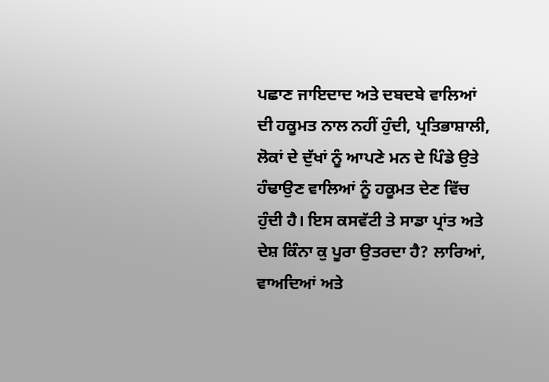ਪਛਾਣ ਜਾਇਦਾਦ ਅਤੇ ਦਬਦਬੇ ਵਾਲਿਆਂ ਦੀ ਹਕੂਮਤ ਨਾਲ ਨਹੀਂ ਹੁੰਦੀ, ਪ੍ਰਤਿਭਾਸ਼ਾਲੀ, ਲੋਕਾਂ ਦੇ ਦੁੱਖਾਂ ਨੂੰ ਆਪਣੇ ਮਨ ਦੇ ਪਿੰਡੇ ਉਤੇ ਹੰਢਾਉਣ ਵਾਲਿਆਂ ਨੂੰ ਹਕੂਮਤ ਦੇਣ ਵਿੱਚ ਹੁੰਦੀ ਹੈ। ਇਸ ਕਸਵੱਟੀ ਤੇ ਸਾਡਾ ਪ੍ਰਾਂਤ ਅਤੇ ਦੇਸ਼ ਕਿੰਨਾ ਕੁ ਪੂਰਾ ਉਤਰਦਾ ਹੈ? ਲਾਰਿਆਂ, ਵਾਅਦਿਆਂ ਅਤੇ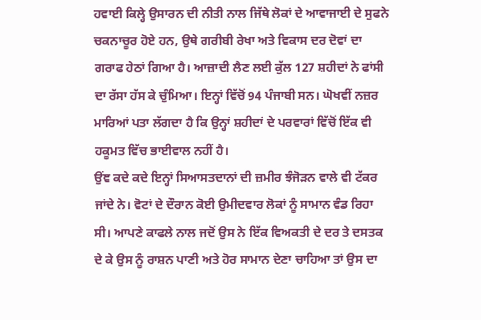ਹਵਾਈ ਕਿਲ੍ਹੇ ਉਸਾਰਨ ਦੀ ਨੀਤੀ ਨਾਲ ਜਿੱਥੇ ਲੋਕਾਂ ਦੇ ਆਵਾਜਾਈ ਦੇ ਸੁਫਨੇ ਚਕਨਾਚੂਰ ਹੋਏ ਹਨ, ਉਥੇ ਗਰੀਬੀ ਰੇਖਾ ਅਤੇ ਵਿਕਾਸ ਦਰ ਦੋਵਾਂ ਦਾ ਗਰਾਫ ਹੇਠਾਂ ਗਿਆ ਹੈ। ਆਜ਼ਾਦੀ ਲੈਣ ਲਈ ਕੁੱਲ 127 ਸ਼ਹੀਦਾਂ ਨੇ ਫਾਂਸੀ ਦਾ ਰੱਸਾ ਹੱਸ ਕੇ ਚੁੰਮਿਆ। ਇਨ੍ਹਾਂ ਵਿੱਚੋਂ 94 ਪੰਜਾਬੀ ਸਨ। ਘੋਖਵੀਂ ਨਜ਼ਰ ਮਾਰਿਆਂ ਪਤਾ ਲੱਗਦਾ ਹੈ ਕਿ ਉਨ੍ਹਾਂ ਸ਼ਹੀਦਾਂ ਦੇ ਪਰਵਾਰਾਂ ਵਿੱਚੋਂ ਇੱਕ ਵੀ ਹਕੂਮਤ ਵਿੱਚ ਭਾਈਵਾਲ ਨਹੀਂ ਹੈ।
ਉਂਞ ਕਦੇ ਕਦੇ ਇਨ੍ਹਾਂ ਸਿਆਸਤਦਾਨਾਂ ਦੀ ਜ਼ਮੀਰ ਝੰਜੋੜਨ ਵਾਲੇ ਵੀ ਟੱਕਰ ਜਾਂਦੇ ਨੇ। ਵੋਟਾਂ ਦੇ ਦੌਰਾਨ ਕੋਈ ਉਮੀਦਵਾਰ ਲੋਕਾਂ ਨੂੰ ਸਾਮਾਨ ਵੰਡ ਰਿਹਾ ਸੀ। ਆਪਣੇ ਕਾਫਲੇ ਨਾਲ ਜਦੋਂ ਉਸ ਨੇ ਇੱਕ ਵਿਅਕਤੀ ਦੇ ਦਰ ਤੇ ਦਸਤਕ ਦੇ ਕੇ ਉਸ ਨੂੰ ਰਾਸ਼ਨ ਪਾਣੀ ਅਤੇ ਹੋਰ ਸਾਮਾਨ ਦੇਣਾ ਚਾਹਿਆ ਤਾਂ ਉਸ ਦਾ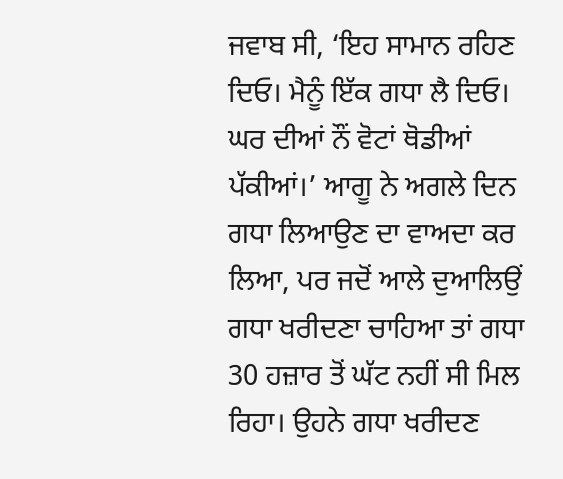ਜਵਾਬ ਸੀ, ‘ਇਹ ਸਾਮਾਨ ਰਹਿਣ ਦਿਓ। ਮੈਨੂੰ ਇੱਕ ਗਧਾ ਲੈ ਦਿਓ। ਘਰ ਦੀਆਂ ਨੌਂ ਵੋਟਾਂ ਥੋਡੀਆਂ ਪੱਕੀਆਂ।’ ਆਗੂ ਨੇ ਅਗਲੇ ਦਿਨ ਗਧਾ ਲਿਆਉਣ ਦਾ ਵਾਅਦਾ ਕਰ ਲਿਆ, ਪਰ ਜਦੋਂ ਆਲੇ ਦੁਆਲਿਉਂ ਗਧਾ ਖਰੀਦਣਾ ਚਾਹਿਆ ਤਾਂ ਗਧਾ 30 ਹਜ਼ਾਰ ਤੋਂ ਘੱਟ ਨਹੀਂ ਸੀ ਮਿਲ ਰਿਹਾ। ਉਹਨੇ ਗਧਾ ਖਰੀਦਣ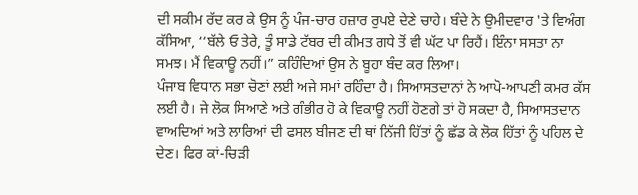ਦੀ ਸਕੀਮ ਰੱਦ ਕਰ ਕੇ ਉਸ ਨੂੰ ਪੰਜ-ਚਾਰ ਹਜ਼ਾਰ ਰੁਪਏ ਦੇਣੇ ਚਾਹੇ। ਬੰਦੇ ਨੇ ਉਮੀਦਵਾਰ 'ਤੇ ਵਿਅੰਗ ਕੱਸਿਆ, ‘‘ਬੱਲੇ ਓ ਤੇਰੇ, ਤੂੰ ਸਾਡੇ ਟੱਬਰ ਦੀ ਕੀਮਤ ਗਧੇ ਤੋਂ ਵੀ ਘੱਟ ਪਾ ਰਿਹੈਂ। ਇੰਨਾ ਸਸਤਾ ਨਾ ਸਮਝ। ਮੈਂ ਵਿਕਾਊ ਨਹੀਂ।” ਕਹਿੰਦਿਆਂ ਉਸ ਨੇ ਬੂਹਾ ਬੰਦ ਕਰ ਲਿਆ।
ਪੰਜਾਬ ਵਿਧਾਨ ਸਭਾ ਚੋਣਾਂ ਲਈ ਅਜੇ ਸਮਾਂ ਰਹਿੰਦਾ ਹੈ। ਸਿਆਸਤਦਾਨਾਂ ਨੇ ਆਪੋ-ਆਪਣੀ ਕਮਰ ਕੱਸ ਲਈ ਹੈ। ਜੇ ਲੋਕ ਸਿਆਣੇ ਅਤੇ ਗੰਭੀਰ ਹੋ ਕੇ ਵਿਕਾਊ ਨਹੀਂ ਹੋਣਗੇ ਤਾਂ ਹੋ ਸਕਦਾ ਹੈ, ਸਿਆਸਤਦਾਨ ਵਾਅਦਿਆਂ ਅਤੇ ਲਾਰਿਆਂ ਦੀ ਫਸਲ ਬੀਜਣ ਦੀ ਥਾਂ ਨਿੱਜੀ ਹਿੱਤਾਂ ਨੂੰ ਛੱਡ ਕੇ ਲੋਕ ਹਿੱਤਾਂ ਨੂੰ ਪਹਿਲ ਦੇ ਦੇਣ। ਫਿਰ ਕਾਂ-ਚਿੜੀ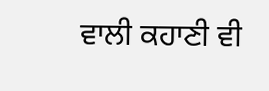ਵਾਲੀ ਕਹਾਣੀ ਵੀ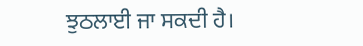ਝੁਠਲਾਈ ਜਾ ਸਕਦੀ ਹੈ।